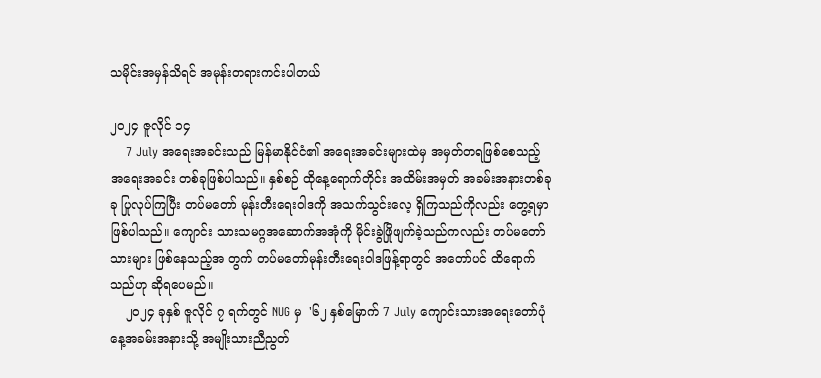သမိုင်းအမှန်သိရင် အမုန်းတရားကင်းပါတယ်

၂၀၂၄ ဇူလိုင် ၁၄
    7 July အရေးအခင်းသည် မြန်မာနိုင်ငံ၏ အရေးအခင်းများထဲမှ အမှတ်တရဖြစ်စေသည့် အရေးအခင်း တစ်ခုဖြစ်ပါသည်။ နှစ်စဉ် ထိုနေ့ရောက်တိုင်း အထိမ်းအမှတ် အခမ်းအနားတစ်ခုခု ပြုလုပ်ကြပြီး တပ်မတော် မုန်းတီးရေးဝါဒကို အသက်သွင်းလေ့ ရှိကြသည်ကိုလည်း တွေ့ရမှာဖြစ်ပါသည်။ ကျောင်း သားသမဂ္ဂအဆောက်အအုံကို မိုင်းခွဲဖြိုဖျက်ခဲ့သည်ကလည်း တပ်မတော်သားများ ဖြစ်နေသည့်အ တွက် တပ်မတော်မုန်းတီးရေးဝါဒဖြန့်ရာတွင် အတော်ပင် ထိရောက်သည်ဟု ဆိုရပေမည်။
    ၂၀၂၄ ခုနှစ် ဇူလိုင် ၇ ရက်တွင် NUG မှ  '၆၂ နှစ်မြောက် 7 July ကျောင်းသားအရေးတော်ပုံနေ့အခမ်းအနားသို့ အမျိုးသားညီညွတ်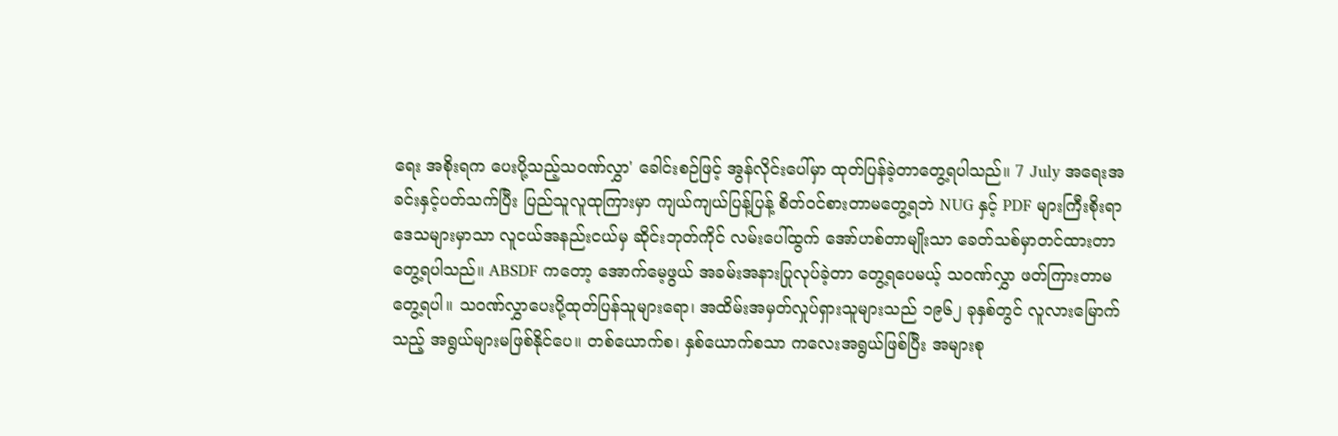ရေး အစိုးရက ပေးပို့သည့်သဝဏ်လွှာ' ခေါင်းစဉ်ဖြင့် အွန်လိုင်းပေါ်မှာ ထုတ်ပြန်ခဲ့တာတွေ့ရပါသည်။ 7 July အရေးအခင်းနှင့်ပတ်သက်ပြီး ပြည်သူလူထုကြားမှာ ကျယ်ကျယ်ပြန့်ပြန့် စိတ်ဝင်စားတာမတွေ့ရဘဲ NUG နှင့် PDF များကြီးစိုးရာဒေသများမှာသာ လူငယ်အနည်းငယ်မှ ဆိုင်းဘုတ်ကိုင် လမ်းပေါ်ထွက် အော်ဟစ်တာမျိုးသာ ခေတ်သစ်မှာတင်ထားတာ တွေ့ရပါသည်။ ABSDF ကတော့ အောက်မေ့ဖွယ် အခမ်းအနားပြုလုပ်ခဲ့တာ တွေ့ရပေမယ့် သဝဏ်လွှာ ဖတ်ကြားတာမတွေ့ရပါ။ သဝဏ်လွှာပေးပို့ထုတ်ပြန်သူများရော၊ အထိမ်းအမှတ်လှုပ်ရှားသူများသည် ၁၉၆၂ ခုနှစ်တွင် လူလားမြောက်သည့် အရွယ်များမဖြစ်နိုင်ပေ။ တစ်ယောက်စ၊ နှစ်ယောက်စသာ ကလေးအရွယ်ဖြစ်ပြီး အများစု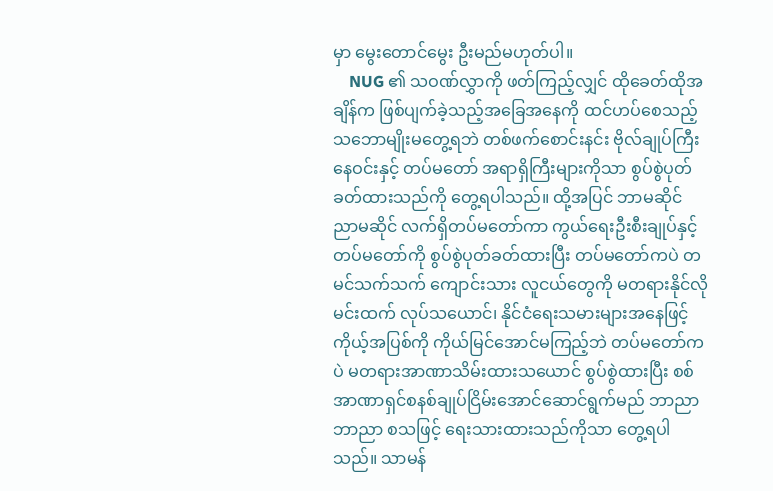မှာ မွေးတောင်မွေး ဦးမည်မဟုတ်ပါ။
    NUG ၏ သဝဏ်လွှာကို ဖတ်ကြည့်လျှင် ထိုခေတ်ထိုအချိန်က ဖြစ်ပျက်ခဲ့သည့်အခြေအနေကို ထင်ဟပ်စေသည့် သဘောမျိုးမတွေ့ရဘဲ တစ်ဖက်စောင်းနင်း ဗိုလ်ချုပ်ကြီးနေဝင်းနှင့် တပ်မတော် အရာရှိကြီးများကိုသာ စွပ်စွဲပုတ်ခတ်ထားသည်ကို တွေ့ရပါသည်။ ထို့အပြင် ဘာမဆိုင် ညာမဆိုင် လက်ရှိတပ်မတော်ကာ ကွယ်ရေးဦးစီးချုပ်နှင့် တပ်မတော်ကို စွပ်စွဲပုတ်ခတ်ထားပြီး တပ်မတော်ကပဲ တမင်သက်သက် ကျောင်းသား လူငယ်တွေကို မတရားနိုင်လိုမင်းထက် လုပ်သယောင်၊ နိုင်ငံရေးသမားများအနေဖြင့် ကိုယ့်အပြစ်ကို ကိုယ်မြင်အောင်မကြည့်ဘဲ တပ်မတော်ကပဲ မတရားအာဏာသိမ်းထားသယောင် စွပ်စွဲထားပြီး စစ်အာဏာရှင်စနစ်ချုပ်ငြိမ်းအောင်ဆောင်ရွက်မည် ဘာညာဘာညာ စသဖြင့် ရေးသားထားသည်ကိုသာ တွေ့ရပါသည်။ သာမန်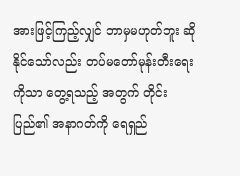အားဖြင့်ကြည့်လျှင် ဘာမှမဟုတ်ဘူး ဆိုနိုင်သော်လည်း တပ်မတော်မုန်းတီးရေးကိုသာ တွေ့ရသည့် အတွက် တိုင်းပြည်၏ အနာဂတ်ကို ရေရှည်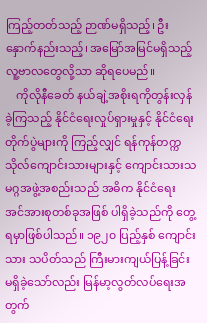ကြည့်တတ်သည့် ဉာဏ်မရှိသည့်၊ ဦးနှောက်နည်းသည့်၊ အမြော်အမြင်မရှိသည့် လူ့ဗာလတွေလို့သာ ဆိုရပေမည်။
    ကိုလိုနီခေတ် နယ်ချဲ့အစိုးရကိုတွန်းလှန်ခဲ့ကြသည့် နိုင်ငံရေးလှုပ်ရှားမှုနှင့် နိုင်ငံရေးတိုက်ပွဲများကို ကြည့်လျှင် ရန်ကုန်တက္ကသိုလ်ကျောင်းသားများနှင့် ကျောင်းသားသမဂ္ဂအဖွဲ့အစည်းသည် အဓိက နိုင်ငံရေး အင်အားစုတစ်ခုအဖြစ် ပါရှိခဲ့သည်ကို တွေ့ရမှာဖြစ်ပါသည်။ ၁၉၂၀ ပြည့်နှစ် ကျောင်းသား သပိတ်သည် ကြီးမားကျယ်ပြန့်ခြင်း မရှိခဲ့သော်လည်း မြန်မာ့လွတ်လပ်ရေးအတွက်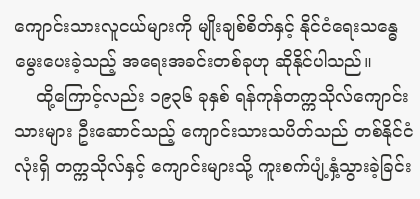ကျောင်းသားလူငယ်များကို မျိုးချစ်စိတ်နှင့် နိုင်ငံရေးသန္ဓေ မွေးပေးခဲ့သည့် အရေးအခင်းတစ်ခုဟု ဆိုနိုင်ပါသည်။
    ထို့ကြောင့်လည်း ၁၉၃၆ ခုနှစ် ရန်ကုန်တက္ကသိုလ်ကျောင်းသားများ ဦးဆောင်သည့် ကျောင်းသားသပိတ်သည် တစ်နိုင်ငံလုံးရှိ တက္ကသိုလ်နှင့် ကျောင်းများသို့ ကူးစက်ပျံ့နှံ့သွားခဲ့ခြင်း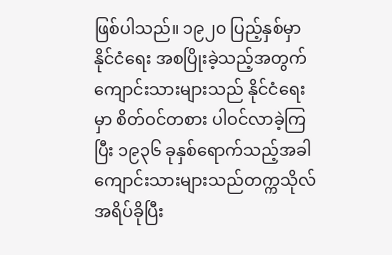ဖြစ်ပါသည်။ ၁၉၂၀ ပြည့်နှစ်မှာ နိုင်ငံရေး အစပြိုးခဲ့သည့်အတွက် ကျောင်းသားများသည် နိုင်ငံရေးမှာ စိတ်ဝင်တစား ပါဝင်လာခဲ့ကြပြီး ၁၉၃၆ ခုနှစ်ရောက်သည့်အခါ ကျောင်းသားများသည်တက္ကသိုလ်အရိပ်ခိုပြီး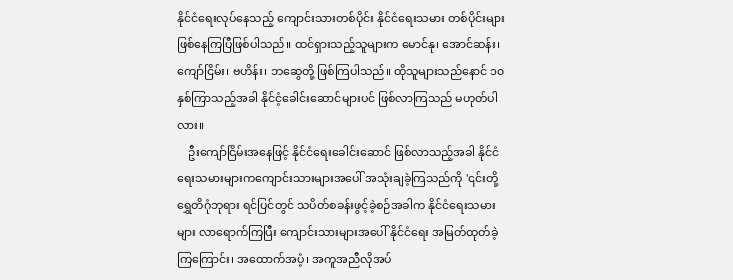နိုင်ငံရေးလုပ်နေသည့် ကျောင်းသားတစ်ပိုင်း နိုင်ငံရေးသမား တစ်ပိုင်းများ ဖြစ်နေကြပြီဖြစ်ပါသည်။ ထင်ရှားသည့်သူများက မောင်နု၊ အောင်ဆန်း၊ ကျော်ငြိမ်း၊ ဗဟိန်း၊ ဘဆွေတို့ ဖြစ်ကြပါသည်။ ထိုသူများသည်နောင် ၁၀ နှစ်ကြာသည့်အခါ နိုင်ငံ့ခေါင်းဆောင်များပင် ဖြစ်လာကြသည် မဟုတ်ပါလား။
    ဦးကျော်ငြိမ်းအနေဖြင့် နိုင်ငံရေးခေါင်းဆောင် ဖြစ်လာသည့်အခါ နိုင်ငံရေးသမားများကကျောင်းသားများအပေါ် အသုံးချခဲ့ကြသည်ကို '၎င်းတို့ ရွှေတိဂုံဘုရား ရင်ပြင်တွင် သပိတ်စခန်းဖွင့်ခဲ့စဉ်အခါက နိုင်ငံရေးသမားများ လာရောက်ကြပြီး ကျောင်းသားများအပေါ် နိုင်ငံရေး အမြတ်ထုတ်ခဲ့ကြကြောင်း၊ အထောက်အပံ့၊ အကူအညီလိုအပ်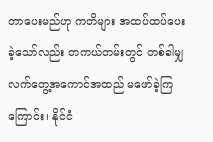တာပေးမည်ဟု ကတိများ အထပ်ထပ်ပေးခဲ့သော်လည်း တကယ်တမ်းတွင် တစ်ခါမျှ လက်တွေ့အကောင်အထည် မဖော်ခဲ့ကြကြောင်း၊ နိုင်ငံ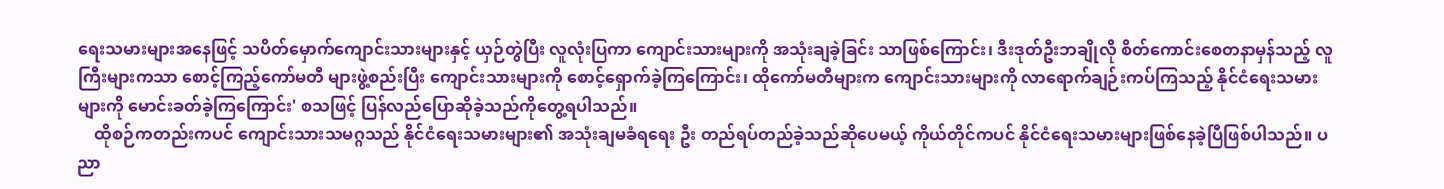ရေးသမားများအနေဖြင့် သပိတ်မှောက်ကျောင်းသားများနှင့် ယှဉ်တွဲပြီး လူလုံးပြကာ ကျောင်းသားများကို အသုံးချခဲ့ခြင်း သာဖြစ်ကြောင်း၊ ဒီးဒုတ်ဦးဘချိုလို စိတ်ကောင်းစေတနာမှန်သည့် လူကြီးများကသာ စောင့်ကြည့်ကော်မတီ များဖွဲ့စည်းပြီး ကျောင်းသားများကို စောင့်ရှောက်ခဲ့ကြကြောင်း၊ ထိုကော်မတီများက ကျောင်းသားများကို လာရောက်ချဉ်းကပ်ကြသည့် နိုင်ငံရေးသမားများကို မောင်းခတ်ခဲ့ကြကြောင်း' စသဖြင့် ပြန်လည်ပြောဆိုခဲ့သည်ကိုတွေ့ရပါသည်။
    ထိုစဉ်ကတည်းကပင် ကျောင်းသားသမဂ္ဂသည် နိုင်ငံရေးသမားများ၏ အသုံးချမခံရရေး ဦး တည်ရပ်တည်ခဲ့သည်ဆိုပေမယ့် ကိုယ်တိုင်ကပင် နိုင်ငံရေးသမားများဖြစ်နေခဲ့ပြီဖြစ်ပါသည်။ ပညာ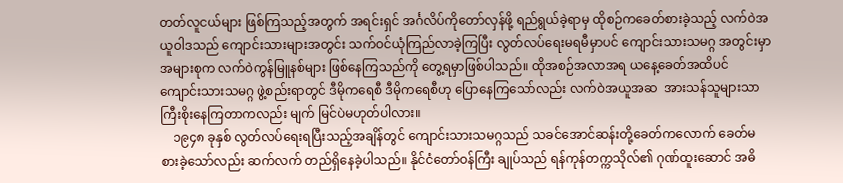တတ်လူငယ်များ ဖြစ်ကြသည့်အတွက် အရင်းရှင် အင်္ဂလိပ်ကိုတော်လှန်ဖို့ ရည်ရွယ်ခဲ့ရာမှ ထိုစဉ်ကခေတ်စားခဲ့သည့် လက်ဝဲအယူဝါဒသည် ကျောင်းသားများအတွင်း သက်ဝင်ယုံကြည်လာခဲ့ကြပြီး လွတ်လပ်ရေးမရမီမှာပင် ကျောင်းသားသမဂ္ဂ အတွင်းမှာ အများစုက လက်ဝဲကွန်မြူနစ်များ ဖြစ်နေကြသည်ကို တွေ့ရမှာဖြစ်ပါသည်။ ထိုအစဉ်အလာအရ ယနေ့ခေတ်အထိပင် ကျောင်းသားသမဂ္ဂ ဖွဲ့စည်းရာတွင် ဒီမိုကရေစီ ဒီမိုကရေစီဟု ပြောနေကြသော်လည်း လက်ဝဲအယူအဆ  အားသန်သူများသာ ကြီးစိုးနေကြတာကလည်း မျက် မြင်ပဲမဟုတ်ပါလား။
    ၁၉၄၈ ခုနှစ် လွတ်လပ်ရေးရပြီးသည့်အချိန်တွင် ကျောင်းသားသမဂ္ဂသည် သခင်အောင်ဆန်းတို့ခေတ်ကလောက် ခေတ်မစားခဲ့သော်လည်း ဆက်လက် တည်ရှိနေခဲ့ပါသည်။ နိုင်ငံတော်ဝန်ကြီး ချုပ်သည် ရန်ကုန်တက္ကသိုလ်၏ ဂုဏ်ထူးဆောင် အဓိ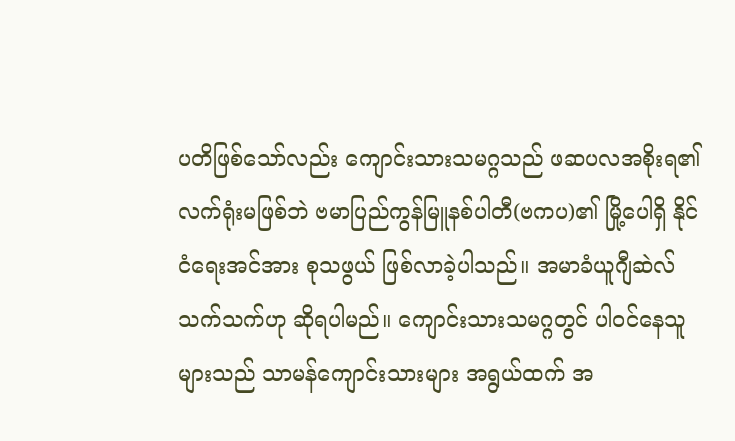ပတိဖြစ်သော်လည်း ကျောင်းသားသမဂ္ဂသည် ဖဆပလအစိုးရ၏ လက်ရုံးမဖြစ်ဘဲ ဗမာပြည်ကွန်မြူနစ်ပါတီ(ဗကပ)၏ မြို့ပေါရှိ နိုင်ငံရေးအင်အား စုသဖွယ် ဖြစ်လာခဲ့ပါသည်။ အမာခံယူဂျီဆဲလ် သက်သက်ဟု ဆိုရပါမည်။ ကျောင်းသားသမဂ္ဂတွင် ပါဝင်နေသူများသည် သာမန်ကျောင်းသားများ အရွယ်ထက် အ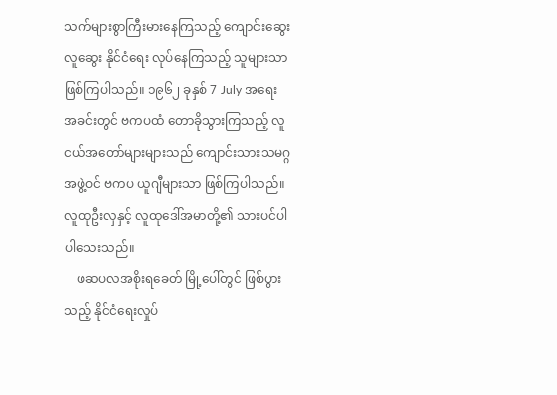သက်များစွာကြီးမားနေကြသည့် ကျောင်းဆွေးလူဆွေး နိုင်ငံရေး လုပ်နေကြသည့် သူများသာဖြစ်ကြပါသည်။ ၁၉၆၂ ခုနှစ် 7 July အရေး အခင်းတွင် ဗကပထံ တောခိုသွားကြသည့် လူငယ်အတော်များများသည် ကျောင်းသားသမဂ္ဂအဖွဲ့ဝင် ဗကပ ယူဂျီများသာ ဖြစ်ကြပါသည်။ လူထုဦးလှနှင့် လူထုဒေါ်အမာတို့၏ သားပင်ပါပါသေးသည်။
    ဖဆပလအစိုးရခေတ် မြို့ပေါ်တွင် ဖြစ်ပွားသည့် နိုင်ငံရေးလှုပ်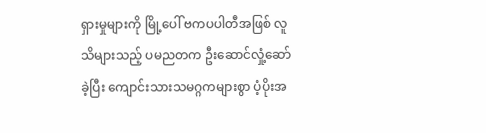ရှားမှုများကို မြို့ပေါ် ဗကပပါတီအဖြစ် လူသိများသည့် ပမညတက ဦးဆောင်လှုံ့ဆော်ခဲ့ပြီး ကျောင်းသားသမဂ္ဂကများစွာ ပံ့ပိုးအ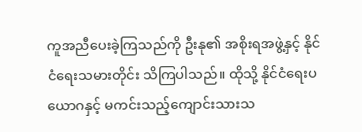ကူအညီပေးခဲ့ကြသည်ကို ဦးနု၏ အစိုးရအဖွဲ့နှင့် နိုင်ငံရေးသမားတိုင်း သိကြပါသည်။ ထိုသို့ နိုင်ငံရေးပယောဂနှင့် မကင်းသည့်ကျောင်းသားသ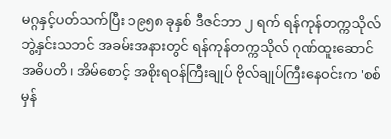မဂ္ဂနှင့်ပတ်သက်ပြီး ၁၉၅၈ ခုနှစ် ဒီဇင်ဘာ ၂ ရက် ရန်ကုန်တက္ကသိုလ်ဘွဲ့နှင်းသဘင် အခမ်းအနားတွင် ရန်ကုန်တက္ကသိုလ် ဂုဏ်ထူးဆောင်အဓိပတိ၊ အိမ်စောင့် အစိုးရဝန်ကြီးချုပ် ဗိုလ်ချုပ်ကြီးနေဝင်းက 'စစ်မှန်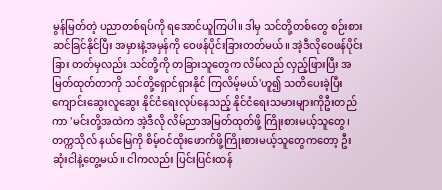မွန်မြတ်တဲ့ ပညာတစ်ရပ်ကို ရအောင်ယူကြပါ။ ဒါမှ သင်တို့တစ်တွေ စဉ်းစားဆင်ခြင်နိုင်ပြီး အမှားနဲ့အမှန်ကို ဝေဖန်ပိုင်းခြားတတ်မယ်။ အဲ့ဒီလိုဝေဖန်ပိုင်းခြား တတ်မှလည်း သင်တို့ကို တခြားသူတွေက လိမ်လည် လှည့်ဖြားပြီး အမြတ်ထုတ်တာကို သင်တို့ရှောင်ရှားနိုင် ကြလိမ့်မယ်'ဟူ၍ သတိပေးခဲ့ပြီး ကျောင်းဆွေးလူဆွေး နိုင်ငံရေးလုပ်နေသည့် နိုင်ငံရေးသမားများကိုဦးတည်ကာ 'မင်းတို့အထဲက အဲ့ဒီလို လိမ်ညာအမြတ်ထုတ်ဖို့ ကြိုးစားမယ့်သူတွေ၊ တက္ကသိုလ် နယ်မြေကို စိမ့်ဝင်ထိုးဖောက်ဖို့ကြိုးစားမယ့်သူတွေကတော့ ဦးဆုံးငါနဲ့တွေ့မယ်။ ငါကလည်း ပြင်းပြင်းထန်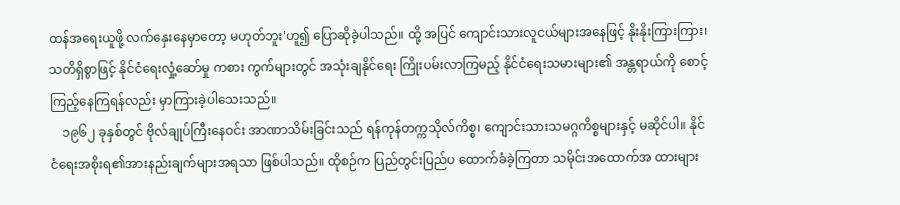ထန်အရေးယူဖို့ လက်နှေးနေမှာတော့ မဟုတ်ဘူး'ဟူ၍ ပြောဆိုခဲ့ပါသည်။ ထို့ အပြင် ကျောင်းသားလူငယ်များအနေဖြင့် နိုးနိုးကြားကြား၊ သတိရှိစွာဖြင့် နိုင်ငံရေးလှုံ့ဆော်မှု ကစား ကွက်များတွင် အသုံးချနိုင်ရေး ကြိုးပမ်းလာကြမည့် နိုင်ငံရေးသမားများ၏ အန္တရာယ်ကို စောင့်ကြည့်နေကြရန်လည်း မှာကြားခဲ့ပါသေးသည်။
    ၁၉၆၂ ခုနှစ်တွင် ဗိုလ်ချုပ်ကြီးနေဝင်း အာဏာသိမ်းခြင်းသည် ရန်ကုန်တက္ကသိုလ်ကိစ္စ၊ ကျောင်းသားသမဂ္ဂကိစ္စများနှင့် မဆိုင်ပါ။ နိုင်ငံရေးအစိုးရ၏အားနည်းချက်များအရသာ ဖြစ်ပါသည်။ ထိုစဉ်က ပြည်တွင်းပြည်ပ ထောက်ခံခဲ့ကြတာ သမိုင်းအထောက်အ ထားများ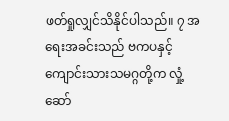ဖတ်ရှုလျှင်သိနိုင်ပါသည်။ ၇ အရေးအခင်းသည် ဗကပနှင့် ကျောင်းသားသမဂ္ဂတို့က လှုံ့ဆော်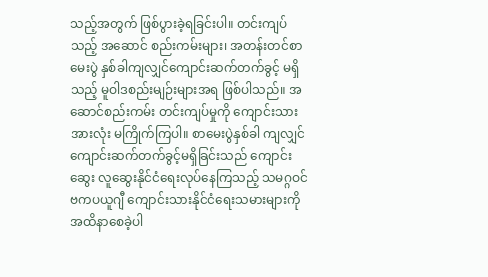သည့်အတွက် ဖြစ်ပွားခဲ့ရခြင်းပါ။ တင်းကျပ်သည့် အဆောင် စည်းကမ်းများ၊ အတန်းတင်စာမေးပွဲ နှစ်ခါကျလျှင်ကျောင်းဆက်တက်ခွင့် မရှိသည့် မူဝါဒစည်းမျဉ်းများအရ ဖြစ်ပါသည်။ အဆောင်စည်းကမ်း တင်းကျပ်မှုကို ကျောင်းသားအားလုံး မကြိုက်ကြပါ။ စာမေးပွဲနှစ်ခါ ကျလျှင် ကျောင်းဆက်တက်ခွင့်မရှိခြင်းသည် ကျောင်းဆွေး လူဆွေးနိုင်ငံရေးလုပ်နေကြသည့် သမဂ္ဂဝင် ဗကပယူဂျီ ကျောင်းသားနိုင်ငံရေးသမားများကို အထိနာစေခဲ့ပါ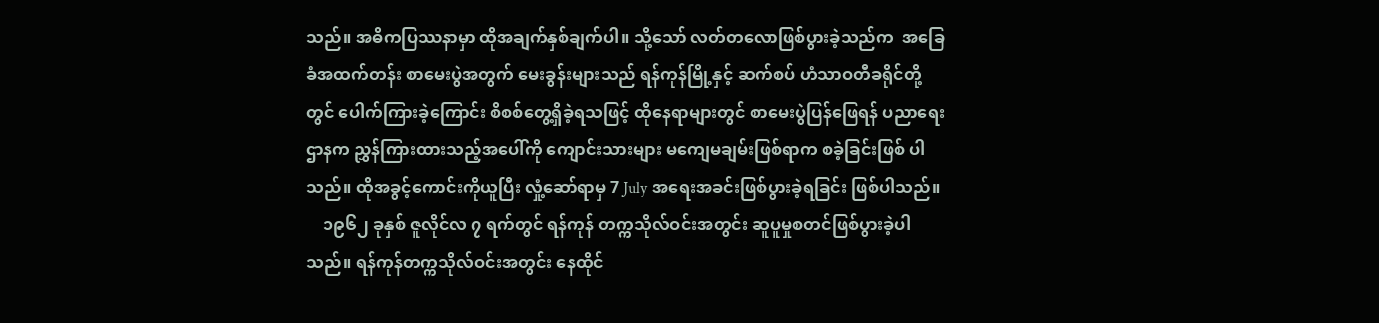သည်။ အဓိကပြဿနာမှာ ထိုအချက်နှစ်ချက်ပါ။ သို့သော် လတ်တလောဖြစ်ပွားခဲ့သည်က  အခြေခံအထက်တန်း စာမေးပွဲအတွက် မေးခွန်းများသည် ရန်ကုန်မြို့နှင့် ဆက်စပ် ဟံသာဝတီခရိုင်တို့တွင် ပေါက်ကြားခဲ့ကြောင်း စိစစ်တွေ့ရှိခဲ့ရသဖြင့် ထိုနေရာများတွင် စာမေးပွဲပြန်ဖြေရန် ပညာရေးဌာနက ညွှန်ကြားထားသည့်အပေါ်ကို ကျောင်းသားများ မကျေမချမ်းဖြစ်ရာက စခဲ့ခြင်းဖြစ် ပါသည်။ ထိုအခွင့်ကောင်းကိုယူပြီး လှုံ့ဆော်ရာမှ 7 July အရေးအခင်းဖြစ်ပွားခဲ့ရခြင်း ဖြစ်ပါသည်။
    ၁၉၆၂ ခုနှစ် ဇူလိုင်လ ၇ ရက်တွင် ရန်ကုန် တက္ကသိုလ်ဝင်းအတွင်း ဆူပူမှုစတင်ဖြစ်ပွားခဲ့ပါ သည်။ ရန်ကုန်တက္ကသိုလ်ဝင်းအတွင်း နေထိုင်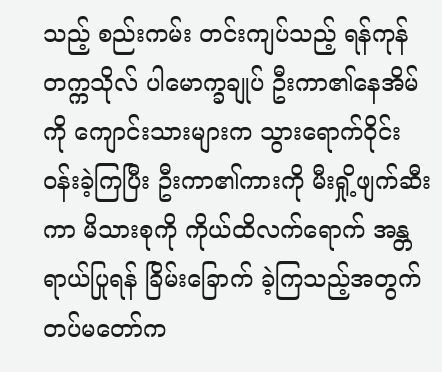သည့် စည်းကမ်း တင်းကျပ်သည့် ရန်ကုန်တက္ကသိုလ် ပါမောက္ခချုပ် ဦးကာ၏နေအိမ်ကို ကျောင်းသားများက သွားရောက်ဝိုင်း ဝန်းခဲ့ကြပြီး ဦးကာ၏ကားကို မီးရှို့ဖျက်ဆီးကာ မိသားစုကို ကိုယ်ထိလက်ရောက် အန္တရာယ်ပြုရန် ခြိမ်းခြောက် ခဲ့ကြသည့်အတွက် တပ်မတော်က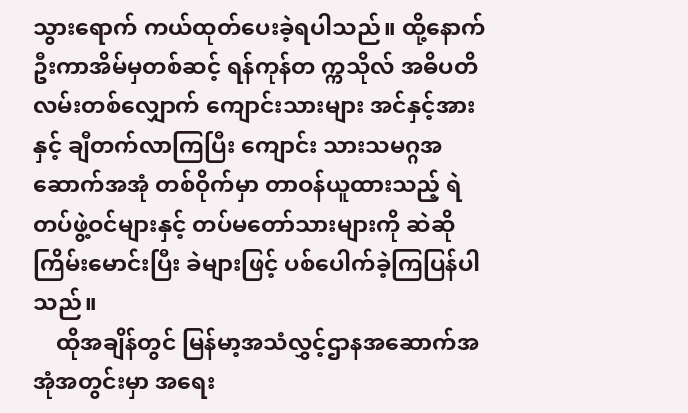သွားရောက် ကယ်ထုတ်ပေးခဲ့ရပါသည်။ ထို့နောက် ဦးကာအိမ်မှတစ်ဆင့် ရန်ကုန်တ က္ကသိုလ် အဓိပတိလမ်းတစ်လျှောက် ကျောင်းသားများ အင်နှင့်အားနှင့် ချီတက်လာကြပြီး ကျောင်း သားသမဂ္ဂအဆောက်အအုံ တစ်ဝိုက်မှာ တာဝန်ယူထားသည့် ရဲတပ်ဖွဲ့ဝင်များနှင့် တပ်မတော်သားများကို ဆဲဆိုကြိမ်းမောင်းပြီး ခဲများဖြင့် ပစ်ပေါက်ခဲ့ကြပြန်ပါသည်။
    ထိုအချိန်တွင် မြန်မာ့အသံလွှင့်ဌာနအဆောက်အအုံအတွင်းမှာ အရေး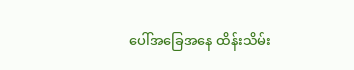ပေါ်အခြေအနေ ထိန်းသိမ်း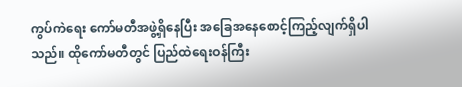ကွပ်ကဲရေး ကော်မတီအဖွဲ့ရှိနေပြီး အခြေအနေစောင့်ကြည့်လျက်ရှိပါသည်။ ထိုကော်မတီတွင် ပြည်ထဲရေးဝန်ကြီး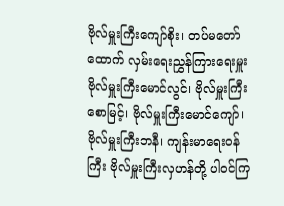ဗိုလ်မှူးကြီးကျော်စိုး၊ တပ်မတော်ထောက် လှမ်းရေးညွှန်ကြားရေးမှူး ဗိုလ်မှူးကြီးမောင်လွင်၊ ဗိုလ်မှူးကြီးစောမြင့်၊ ဗိုလ်မှူးကြီးမောင်ကျော်၊ ဗိုလ်မှူးကြီးဘနီ၊ ကျန်းမာရေးဝန်ကြီး ဗိုလ်မှူးကြီးလှဟန်တို့ ပါဝင်ကြ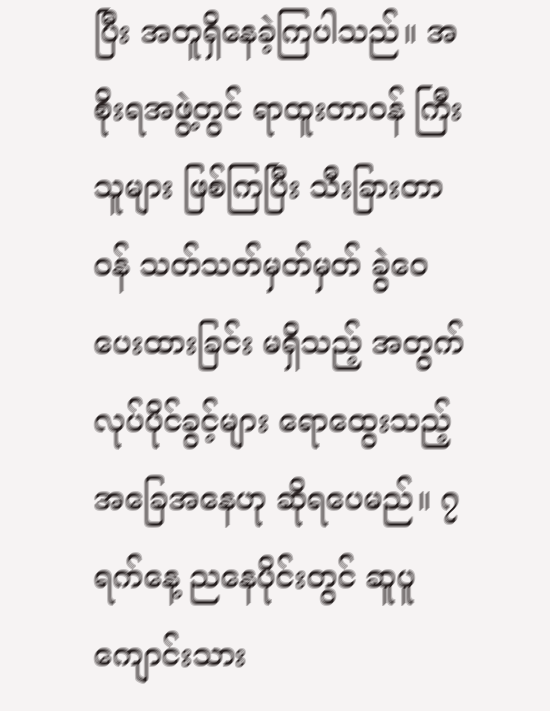ပြီး အတူရှိနေခဲ့ကြပါသည်။ အစိုးရအဖွဲ့တွင် ရာထူးတာဝန် ကြီးသူများ ဖြစ်ကြပြီး သီးခြားတာဝန် သတ်သတ်မှတ်မှတ် ခွဲဝေပေးထားခြင်း မရှိသည့် အတွက် လုပ်ပိုင်ခွင့်များ ရောထွေးသည့် အခြေအနေဟု ဆိုရပေမည်။ ၇ ရက်နေ့ ညနေပိုင်းတွင် ဆူပူကျောင်းသား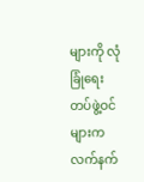များကို လုံခြုံရေး တပ်ဖွဲ့ဝင်များက လက်နက်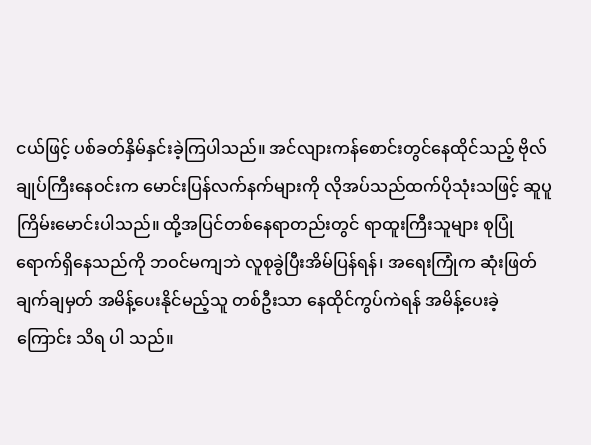ငယ်ဖြင့် ပစ်ခတ်နှိမ်နှင်းခဲ့ကြပါသည်။ အင်လျားကန်စောင်းတွင်နေထိုင်သည့် ဗိုလ်ချုပ်ကြီးနေဝင်းက မောင်းပြန်လက်နက်များကို လိုအပ်သည်ထက်ပိုသုံးသဖြင့် ဆူပူကြိမ်းမောင်းပါသည်။ ထို့အပြင်တစ်နေရာတည်းတွင် ရာထူးကြီးသူများ စုပြုံ ရောက်ရှိနေသည်ကို ဘဝင်မကျဘဲ လူစုခွဲပြီးအိမ်ပြန်ရန်၊ အရေးကြုံက ဆုံးဖြတ်ချက်ချမှတ် အမိန့်ပေးနိုင်မည့်သူ တစ်ဦးသာ နေထိုင်ကွပ်ကဲရန် အမိန့်ပေးခဲ့ကြောင်း သိရ ပါ သည်။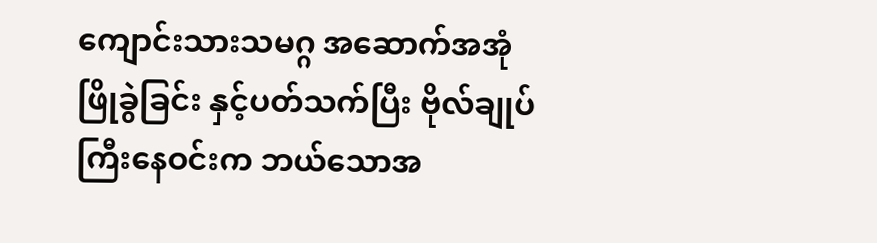ကျောင်းသားသမဂ္ဂ အဆောက်အအုံဖြိုခွဲခြင်း နှင့်ပတ်သက်ပြီး ဗိုလ်ချုပ်ကြီးနေဝင်းက ဘယ်သောအ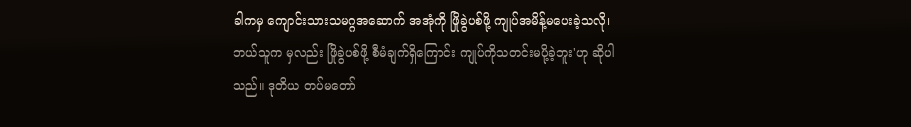ခါကမှ ကျောင်းသားသမဂ္ဂအဆောက် အအုံကို ဖြိုခွဲပစ်ဖို့ ကျုပ်အမိန့်မပေးခဲ့သလို၊ ဘယ်သူက မှလည်း ဖြိုခွဲပစ်ဖို့ စီမံချက်ရှိကြောင်း ကျုပ်ကိုသတင်းမပို့ခဲ့ဘူး'ဟု ဆိုပါသည်။ ဒုတိယ တပ်မတော်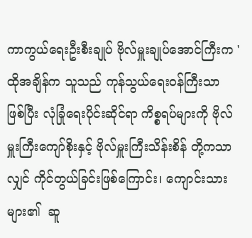ကာကွယ်ရေးဦးစီးချုပ် ဗိုလ်မှူးချုပ်အောင်ကြီးက 'ထိုအချိန်က သူသည် ကုန်သွယ်ရေးဝန်ကြီးသာ ဖြစ်ပြီး လုံခြုံရေးပိုင်းဆိုင်ရာ ကိစ္စရပ်များကို ဗိုလ်မှူးကြီးကျော်စိုးနှင့် ဗိုလ်မှူးကြီးသိန်းစိန် တို့ကသာလျှင် ကိုင်တွယ်ခြင်းဖြစ်ကြောင်း၊ ကျောင်းသားများ၏  ဆူ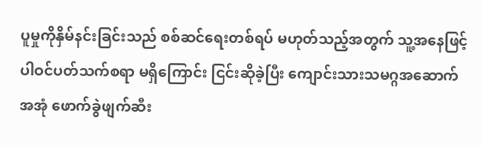ပူမှုကိုနှိမ်နင်းခြင်းသည် စစ်ဆင်ရေးတစ်ရပ် မဟုတ်သည့်အတွက် သူ့အနေဖြင့် ပါဝင်ပတ်သက်စရာ မရှိကြောင်း ငြင်းဆိုခဲ့ပြီး ကျောင်းသားသမဂ္ဂအဆောက်အအုံ ဖောက်ခွဲဖျက်ဆီး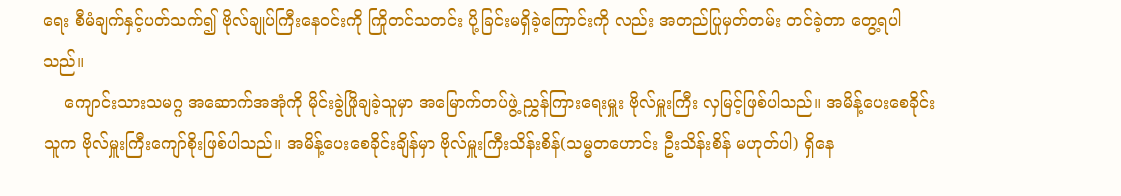ရေး စီမံချက်နှင့်ပတ်သက်၍ ဗိုလ်ချုပ်ကြီးနေဝင်းကို ကြိုတင်သတင်း ပို့ခြင်းမရှိခဲ့ကြောင်းကို လည်း အတည်ပြုမှတ်တမ်း တင်ခဲ့တာ တွေ့ရပါသည်။
    ကျောင်းသားသမဂ္ဂ အဆောက်အအုံကို မိုင်းခွဲဖြိုချခဲ့သူမှာ အမြောက်တပ်ဖွဲ့ ညွှန်ကြားရေးမှူး ဗိုလ်မှူးကြီး လှမြင့်ဖြစ်ပါသည်။ အမိန့်ပေးစေခိုင်းသူက ဗိုလ်မှူးကြီးကျော်စိုးဖြစ်ပါသည်။ အမိန့်ပေးစေခိုင်းချိန်မှာ ဗိုလ်မှူးကြီးသိန်းစိန်(သမ္မတဟောင်း ဦးသိန်းစိန် မဟုတ်ပါ) ရှိနေ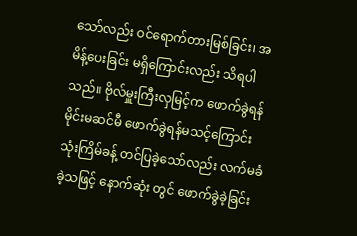သော်လည်း ဝင်ရောက်တားမြစ်ခြင်း၊ အမိန့်ပေးခြင်း မရှိကြောင်းလည်း သိရပါသည်။ ဗိုလ်မှူးကြီးလှမြင့်က ဖောက်ခွဲရန် မိုင်းမဆင်မီ ဖောက်ခွဲရန်မသင့်ကြောင်း သုံးကြိမ်ခန့် တင်ပြခဲ့သော်လည်း လက်မခံခဲ့သဖြင့် နောက်ဆုံး တွင် ဖောက်ခွဲခဲ့ခြင်း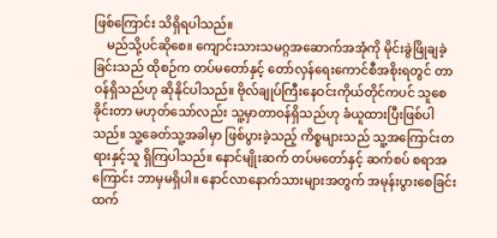ဖြစ်ကြောင်း သိရှိရပါသည်။
    မည်သို့ပင်ဆိုစေ။ ကျောင်းသားသမဂ္ဂအဆောက်အအုံကို မိုင်းခွဲဖြိုချခဲ့ခြင်းသည် ထိုစဉ်က တပ်မတော်နှင့် တော်လှန်ရေးကောင်စီအစိုးရတွင် တာဝန်ရှိသည်ဟု ဆိုနိုင်ပါသည်။ ဗိုလ်ချုပ်ကြီးနေဝင်းကိုယ်တိုင်ကပင် သူစေခိုင်းတာ မဟုတ်သော်လည်း သူ့မှာတာဝန်ရှိသည်ဟု ခံယူထားပြီးဖြစ်ပါသည်။ သူ့ခေတ်သူ့အခါမှာ ဖြစ်ပွားခဲ့သည့် ကိစ္စများသည် သူ့အကြောင်းတရားနှင့်သူ ရှိကြပါသည်။ နောင်မျိုးဆက် တပ်မတော်နှင့် ဆက်စပ် စရာအကြောင်း ဘာမှမရှိပါ။ နောင်လာနောက်သားများအတွက် အမုန်းပွားစေခြင်းထက်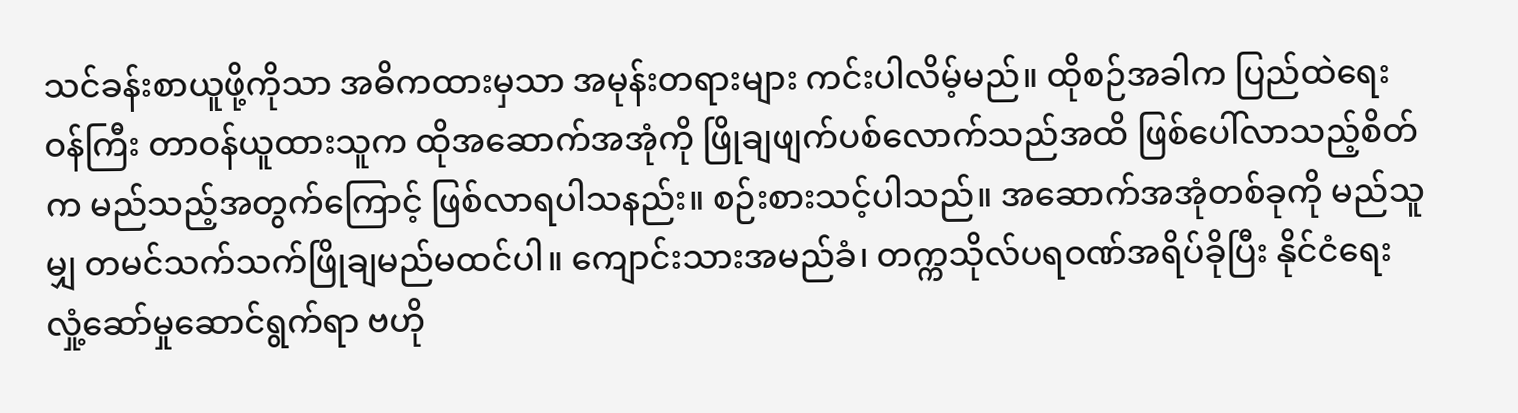သင်ခန်းစာယူဖို့ကိုသာ အဓိကထားမှသာ အမုန်းတရားများ ကင်းပါလိမ့်မည်။ ထိုစဉ်အခါက ပြည်ထဲရေးဝန်ကြီး တာဝန်ယူထားသူက ထိုအဆောက်အအုံကို ဖြိုချဖျက်ပစ်လောက်သည်အထိ ဖြစ်ပေါ်လာသည့်စိတ်က မည်သည့်အတွက်ကြောင့် ဖြစ်လာရပါသနည်း။ စဉ်းစားသင့်ပါသည်။ အဆောက်အအုံတစ်ခုကို မည်သူမျှ တမင်သက်သက်ဖြိုချမည်မထင်ပါ။ ကျောင်းသားအမည်ခံ၊ တက္ကသိုလ်ပရဝဏ်အရိပ်ခိုပြီး နိုင်ငံရေးလှုံ့ဆော်မှုဆောင်ရွက်ရာ ဗဟို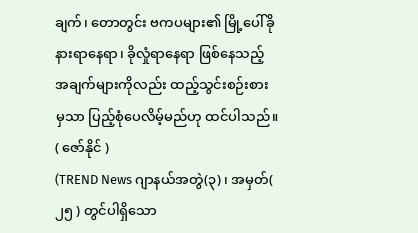ချက်၊ တောတွင်း ဗကပများ၏ မြို့ပေါ်ခိုနားရာနေရာ၊ ခိုလှုံရာနေရာ ဖြစ်နေသည့် အချက်များကိုလည်း ထည့်သွင်းစဉ်းစား မှသာ ပြည့်စုံပေလိမ့်မည်ဟု ထင်ပါသည်။
( ဇော်နိုင် )
(TREND News ဂျာနယ်အတွဲ(၃)၊ အမှတ်( ၂၅ ) တွင်ပါရှိသော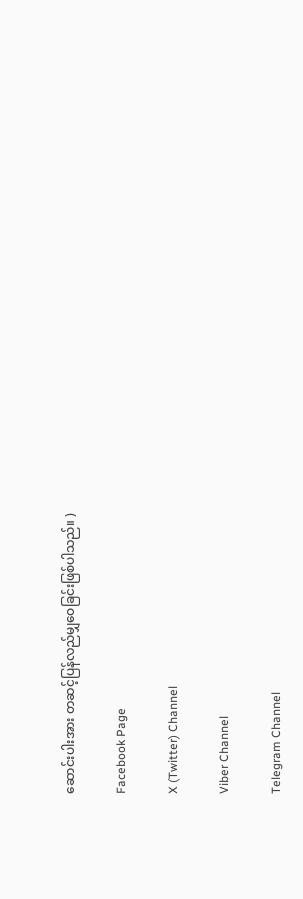ဆောင်းပါးအား တဆင့်ပြန်လည်မျှဝေခြင်းဖြစ်ပါသည်။ )

Facebook Page

X (Twitter) Channel

Viber Channel

Telegram Channel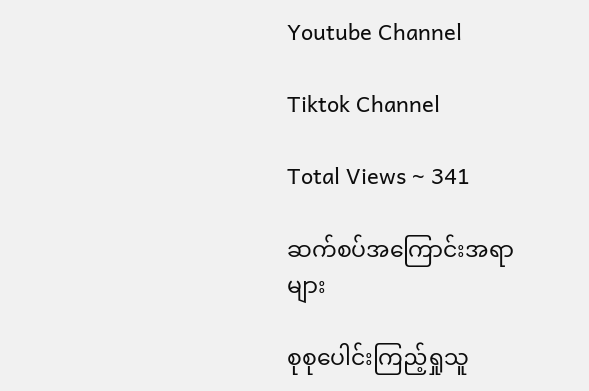Youtube Channel

Tiktok Channel

Total Views ~ 341

ဆက်စပ်အကြောင်းအရာများ

စုစုပေါင်းကြည့်ရှုသူ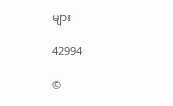များ

42994

©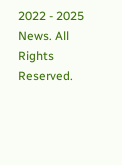2022 - 2025 News. All Rights Reserved.